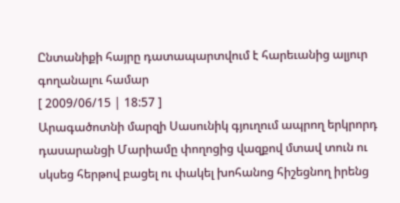Ընտանիքի հայրը դատապարտվում է հարեւանից ալյուր գողանալու համար
[ 2009/06/15 | 18:57 ]
Արագածոտնի մարզի Սասունիկ գյուղում ապրող երկրորդ դասարանցի Մարիամը փողոցից վազքով մտավ տուն ու սկսեց հերթով բացել ու փակել խոհանոց հիշեցնող իրենց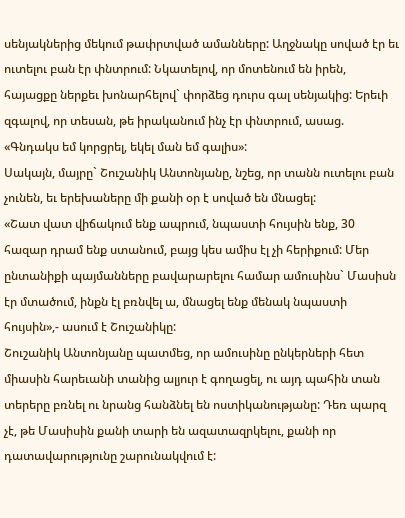սենյակներից մեկում թափրտված ամանները: Աղջնակը սոված էր եւ ուտելու բան էր փնտրում: Նկատելով, որ մոտենում են իրեն, հայացքը ներքեւ խոնարհելով` փորձեց դուրս գալ սենյակից: Երեւի զգալով, որ տեսան, թե իրականում ինչ էր փնտրում, ասաց. «Գնդակս եմ կորցրել, եկել ման եմ գալիս»:
Սակայն, մայրը` Շուշանիկ Անտոնյանը, նշեց, որ տանն ուտելու բան չունեն, եւ երեխաները մի քանի օր է սոված են մնացել:
«Շատ վատ վիճակում ենք ապրում, նպաստի հույսին ենք, 30 հազար դրամ ենք ստանում, բայց կես ամիս էլ չի հերիքում: Մեր ընտանիքի պայմանները բավարարելու համար ամուսինս` Մասիսն էր մտածում, ինքն էլ բռնվել ա, մնացել ենք մենակ նպաստի հույսին»,- ասում է Շուշանիկը:
Շուշանիկ Անտոնյանը պատմեց, որ ամուսինը ընկերների հետ միասին հարեւանի տանից ալյուր է գողացել, ու այդ պահին տան տերերը բռնել ու նրանց հանձնել են ոստիկանությանը: Դեռ պարզ չէ, թե Մասիսին քանի տարի են ազատազրկելու, քանի որ դատավարությունը շարունակվում է: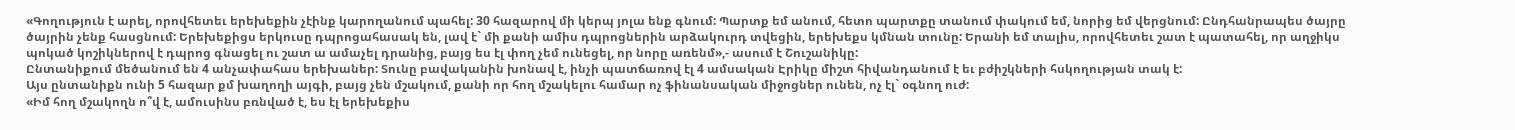«Գողություն է արել, որովհետեւ երեխեքին չէինք կարողանում պահել: 30 հազարով մի կերպ յոլա ենք գնում: Պարտք եմ անում, հետո պարտքը տանում փակում եմ, նորից եմ վերցնում: Ընդհանրապես ծայրը ծայրին չենք հասցնում: Երեխեքիցս երկուսը դպրոցահասակ են, լավ է` մի քանի ամիս դպրոցներին արձակուրդ տվեցին, երեխեքս կմնան տունը: Երանի եմ տալիս, որովհետեւ շատ է պատահել, որ աղջիկս պոկած կոշիկներով է դպրոց գնացել ու շատ ա ամաչել դրանից, բայց ես էլ փող չեմ ունեցել, որ նորը առենմ»,- ասում է Շուշանիկը:
Ընտանիքում մեծանում են 4 անչափահաս երեխաներ: Տունը բավականին խոնավ է, ինչի պատճառով էլ 4 ամսական Էրիկը միշտ հիվանդանում է եւ բժիշկների հսկողության տակ է:
Այս ընտանիքն ունի 5 հազար քմ խաղողի այգի, բայց չեն մշակում, քանի որ հող մշակելու համար ոչ ֆինանսական միջոցներ ունեն, ոչ էլ` օգնող ուժ:
«Իմ հող մշակողն ո՞վ է, ամուսինս բռնված է, ես էլ երեխեքիս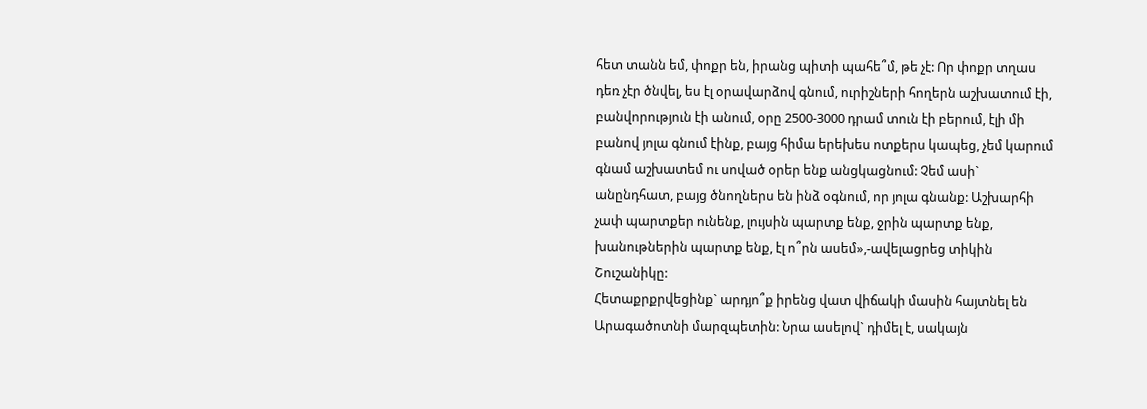հետ տանն եմ, փոքր են, իրանց պիտի պահե՞մ, թե չէ: Որ փոքր տղաս դեռ չէր ծնվել, ես էլ օրավարձով գնում, ուրիշների հողերն աշխատում էի, բանվորություն էի անում, օրը 2500-3000 դրամ տուն էի բերում, էլի մի բանով յոլա գնում էինք, բայց հիմա երեխես ոտքերս կապեց, չեմ կարում գնամ աշխատեմ ու սոված օրեր ենք անցկացնում: Չեմ ասի` անընդհատ, բայց ծնողներս են ինձ օգնում, որ յոլա գնանք: Աշխարհի չափ պարտքեր ունենք, լույսին պարտք ենք, ջրին պարտք ենք, խանութներին պարտք ենք, էլ ո՞րն ասեմ»,-ավելացրեց տիկին Շուշանիկը:
Հետաքրքրվեցինք` արդյո՞ք իրենց վատ վիճակի մասին հայտնել են Արագածոտնի մարզպետին: Նրա ասելով` դիմել է, սակայն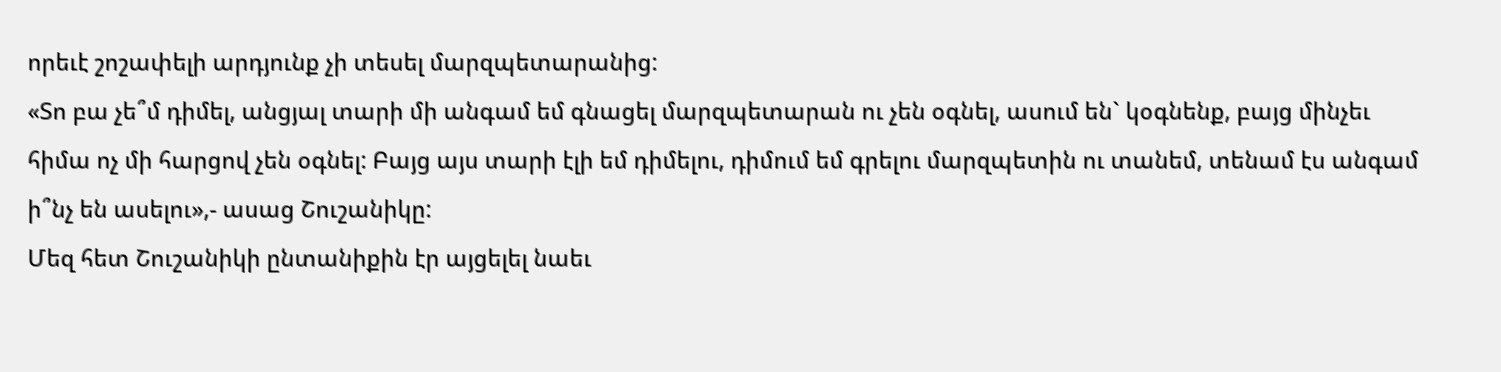որեւէ շոշափելի արդյունք չի տեսել մարզպետարանից:
«Տո բա չե՞մ դիմել, անցյալ տարի մի անգամ եմ գնացել մարզպետարան ու չեն օգնել, ասում են` կօգնենք, բայց մինչեւ հիմա ոչ մի հարցով չեն օգնել: Բայց այս տարի էլի եմ դիմելու, դիմում եմ գրելու մարզպետին ու տանեմ, տենամ էս անգամ ի՞նչ են ասելու»,- ասաց Շուշանիկը:
Մեզ հետ Շուշանիկի ընտանիքին էր այցելել նաեւ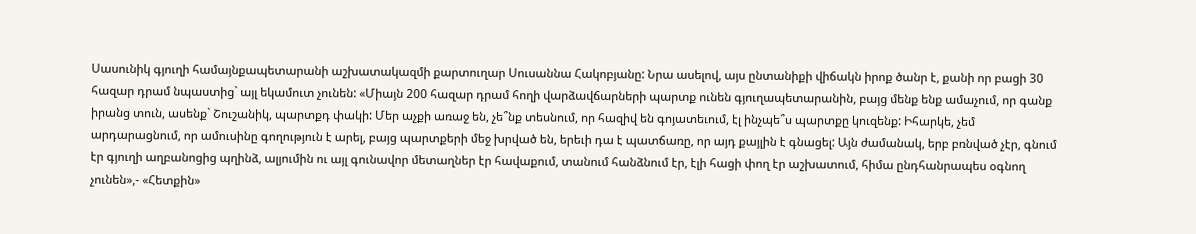Սասունիկ գյուղի համայնքապետարանի աշխատակազմի քարտուղար Սուսաննա Հակոբյանը: Նրա ասելով, այս ընտանիքի վիճակն իրոք ծանր է, քանի որ բացի 30 հազար դրամ նպաստից` այլ եկամուտ չունեն: «Միայն 200 հազար դրամ հողի վարձավճարների պարտք ունեն գյուղապետարանին, բայց մենք ենք ամաչում, որ գանք իրանց տուն, ասենք` Շուշանիկ, պարտքդ փակի: Մեր աչքի առաջ են, չե՞նք տեսնում, որ հազիվ են գոյատեւում, էլ ինչպե՞ս պարտքը կուզենք: Իհարկե, չեմ արդարացնում, որ ամուսինը գողություն է արել, բայց պարտքերի մեջ խրված են, երեւի դա է պատճառը, որ այդ քայլին է գնացել: Այն ժամանակ, երբ բռնված չէր, գնում էր գյուղի աղբանոցից պղինձ, ալյումին ու այլ գունավոր մետաղներ էր հավաքում, տանում հանձնում էր, էլի հացի փող էր աշխատում, հիմա ընդհանրապես օգնող չունեն»,- «Հետքին»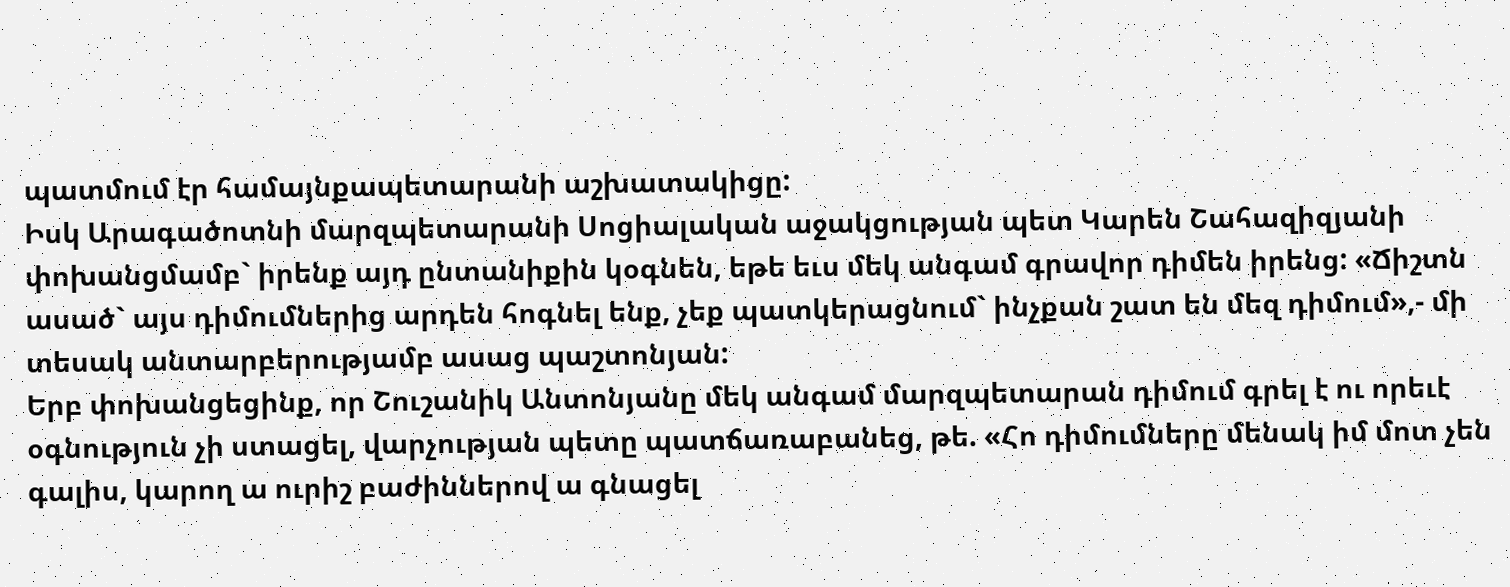պատմում էր համայնքապետարանի աշխատակիցը:
Իսկ Արագածոտնի մարզպետարանի Սոցիալական աջակցության պետ Կարեն Շահազիզյանի փոխանցմամբ` իրենք այդ ընտանիքին կօգնեն, եթե եւս մեկ անգամ գրավոր դիմեն իրենց: «Ճիշտն ասած` այս դիմումներից արդեն հոգնել ենք, չեք պատկերացնում` ինչքան շատ են մեզ դիմում»,- մի տեսակ անտարբերությամբ ասաց պաշտոնյան:
Երբ փոխանցեցինք, որ Շուշանիկ Անտոնյանը մեկ անգամ մարզպետարան դիմում գրել է ու որեւէ օգնություն չի ստացել, վարչության պետը պատճառաբանեց, թե. «Հո դիմումները մենակ իմ մոտ չեն գալիս, կարող ա ուրիշ բաժիններով ա գնացել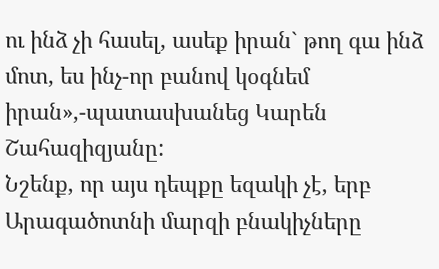ու ինձ չի հասել, ասեք իրան` թող գա ինձ մոտ, ես ինչ-որ բանով կօգնեմ իրան»,-պատասխանեց Կարեն Շահազիզյանը:
Նշենք, որ այս դեպքը եզակի չէ, երբ Արագածոտնի մարզի բնակիչները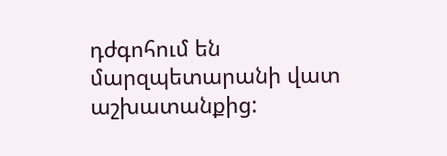դժգոհում են մարզպետարանի վատ աշխատանքից: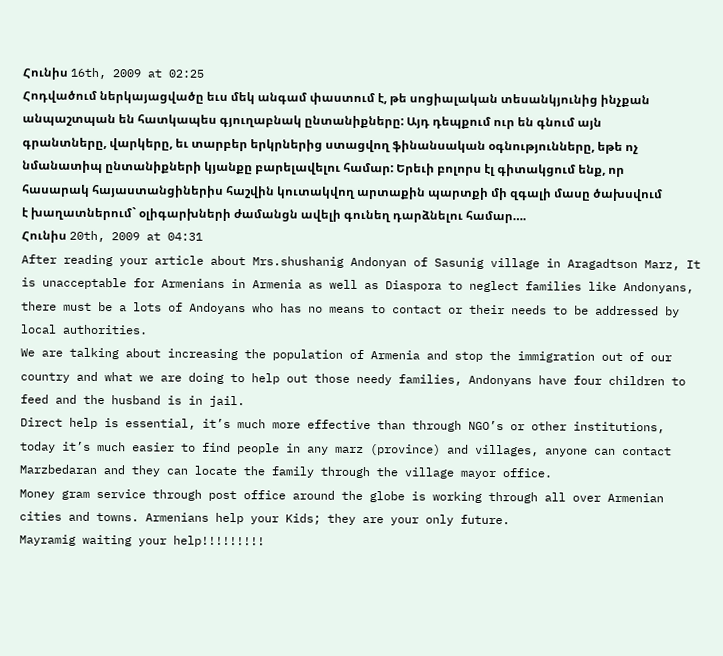Հունիս 16th, 2009 at 02:25
Հոդվածում ներկայացվածը եւս մեկ անգամ փաստում է, թե սոցիալական տեսանկյունից ինչքան անպաշտպան են հատկապես գյուղաբնակ ընտանիքները: Այդ դեպքում ուր են գնում այն գրանտները, վարկերը, եւ տարբեր երկրներից ստացվող ֆինանսական օգնությունները, եթե ոչ նմանատիպ ընտանիքների կյանքը բարելավելու համար: Երեւի բոլորս էլ գիտակցում ենք, որ հասարակ հայաստանցիներիս հաշվին կուտակվող արտաքին պարտքի մի զգալի մասը ծախսվում է խաղատներում` օլիգարխների ժամանցն ավելի գունեղ դարձնելու համար….
Հունիս 20th, 2009 at 04:31
After reading your article about Mrs.shushanig Andonyan of Sasunig village in Aragadtson Marz, It is unacceptable for Armenians in Armenia as well as Diaspora to neglect families like Andonyans, there must be a lots of Andoyans who has no means to contact or their needs to be addressed by local authorities.
We are talking about increasing the population of Armenia and stop the immigration out of our country and what we are doing to help out those needy families, Andonyans have four children to feed and the husband is in jail.
Direct help is essential, it’s much more effective than through NGO’s or other institutions, today it’s much easier to find people in any marz (province) and villages, anyone can contact Marzbedaran and they can locate the family through the village mayor office.
Money gram service through post office around the globe is working through all over Armenian cities and towns. Armenians help your Kids; they are your only future.
Mayramig waiting your help!!!!!!!!!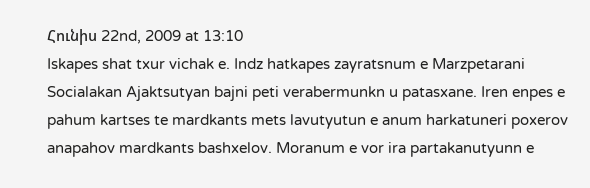Հունիս 22nd, 2009 at 13:10
Iskapes shat txur vichak e. Indz hatkapes zayratsnum e Marzpetarani Socialakan Ajaktsutyan bajni peti verabermunkn u patasxane. Iren enpes e pahum kartses te mardkants mets lavutyutun e anum harkatuneri poxerov anapahov mardkants bashxelov. Moranum e vor ira partakanutyunn e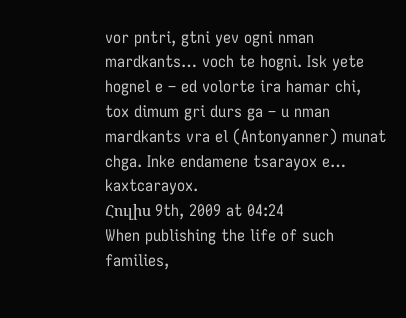vor pntri, gtni yev ogni nman mardkants… voch te hogni. Isk yete hognel e – ed volorte ira hamar chi, tox dimum gri durs ga – u nman mardkants vra el (Antonyanner) munat chga. Inke endamene tsarayox e… kaxtcarayox.
Հուլիս 9th, 2009 at 04:24
When publishing the life of such families,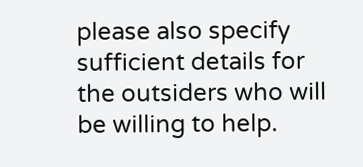please also specify sufficient details for the outsiders who will be willing to help.